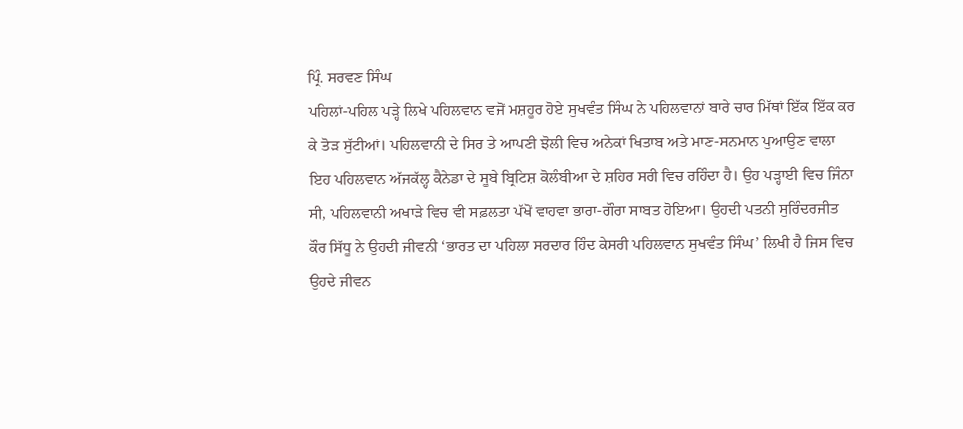ਪ੍ਰਿੰ. ਸਰਵਣ ਸਿੰਘ
ਪਹਿਲਾਂ-ਪਹਿਲ ਪੜ੍ਹੇ ਲਿਖੇ ਪਹਿਲਵਾਨ ਵਜੋਂ ਮਸ਼ਹੂਰ ਹੋਏ ਸੁਖਵੰਤ ਸਿੰਘ ਨੇ ਪਹਿਲਵਾਨਾਂ ਬਾਰੇ ਚਾਰ ਮਿੱਥਾਂ ਇੱਕ ਇੱਕ ਕਰ ਕੇ ਤੋੜ ਸੁੱਟੀਆਂ। ਪਹਿਲਵਾਨੀ ਦੇ ਸਿਰ ਤੇ ਆਪਣੀ ਝੋਲੀ ਵਿਚ ਅਨੇਕਾਂ ਖਿਤਾਬ ਅਤੇ ਮਾਣ-ਸਨਮਾਨ ਪੁਆਉਣ ਵਾਲਾ ਇਹ ਪਹਿਲਵਾਨ ਅੱਜਕੱਲ੍ਹ ਕੈਨੇਡਾ ਦੇ ਸੂਬੇ ਬ੍ਰਿਟਿਸ਼ ਕੋਲੰਬੀਆ ਦੇ ਸ਼ਹਿਰ ਸਰੀ ਵਿਚ ਰਹਿੰਦਾ ਹੈ। ਉਹ ਪੜ੍ਹਾਈ ਵਿਚ ਜਿੰਨਾ ਸੀ, ਪਹਿਲਵਾਨੀ ਅਖਾੜੇ ਵਿਚ ਵੀ ਸਫ਼ਲਤਾ ਪੱਖੋਂ ਵਾਹਵਾ ਭਾਰਾ-ਗੌਰਾ ਸਾਬਤ ਹੋਇਆ। ਉਹਦੀ ਪਤਨੀ ਸੁਰਿੰਦਰਜੀਤ ਕੌਰ ਸਿੱਧੂ ਨੇ ਉਹਦੀ ਜੀਵਨੀ ‘ਭਾਰਤ ਦਾ ਪਹਿਲਾ ਸਰਦਾਰ ਹਿੰਦ ਕੇਸਰੀ ਪਹਿਲਵਾਨ ਸੁਖਵੰਤ ਸਿੰਘ’ ਲਿਖੀ ਹੈ ਜਿਸ ਵਿਚ ਉਹਦੇ ਜੀਵਨ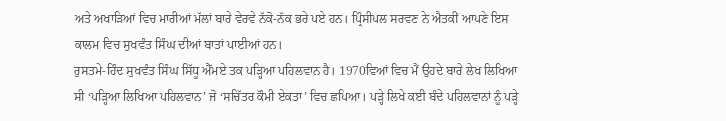ਅਤੇ ਅਖਾੜਿਆਂ ਵਿਚ ਮਾਰੀਆਂ ਮੱਲਾਂ ਬਾਰੇ ਵੇਰਵੇ ਨੱਕੋ-ਨੱਕ ਭਰੇ ਪਏ ਹਨ। ਪ੍ਰਿੰਸੀਪਲ ਸਰਵਣ ਨੇ ਐਤਕੀਂ ਆਪਣੇ ਇਸ ਕਾਲਮ ਵਿਚ ਸੁਖਵੰਤ ਸਿੰਘ ਦੀਆਂ ਬਾਤਾਂ ਪਾਈਆਂ ਹਨ।
ਰੁਸਤਮੇ-ਹਿੰਦ ਸੁਖਵੰਤ ਸਿੰਘ ਸਿੱਧੂ ਐੱਮਏ ਤਕ ਪੜ੍ਹਿਆ ਪਹਿਲਵਾਨ ਹੈ। 1970ਵਿਆਂ ਵਿਚ ਮੈਂ ਉਹਦੇ ਬਾਰੇ ਲੇਖ ਲਿਖਿਆ ਸੀ ‘ਪੜ੍ਹਿਆ ਲਿਖਿਆ ਪਹਿਲਵਾਨ’ ਜੋ ‘ਸਚਿੱਤਰ ਕੌਮੀ ਏਕਤਾ’ ਵਿਚ ਛਪਿਆ। ਪੜ੍ਹੇ ਲਿਖੇ ਕਈ ਬੰਦੇ ਪਹਿਲਵਾਨਾਂ ਨੂੰ ਪੜ੍ਹੇ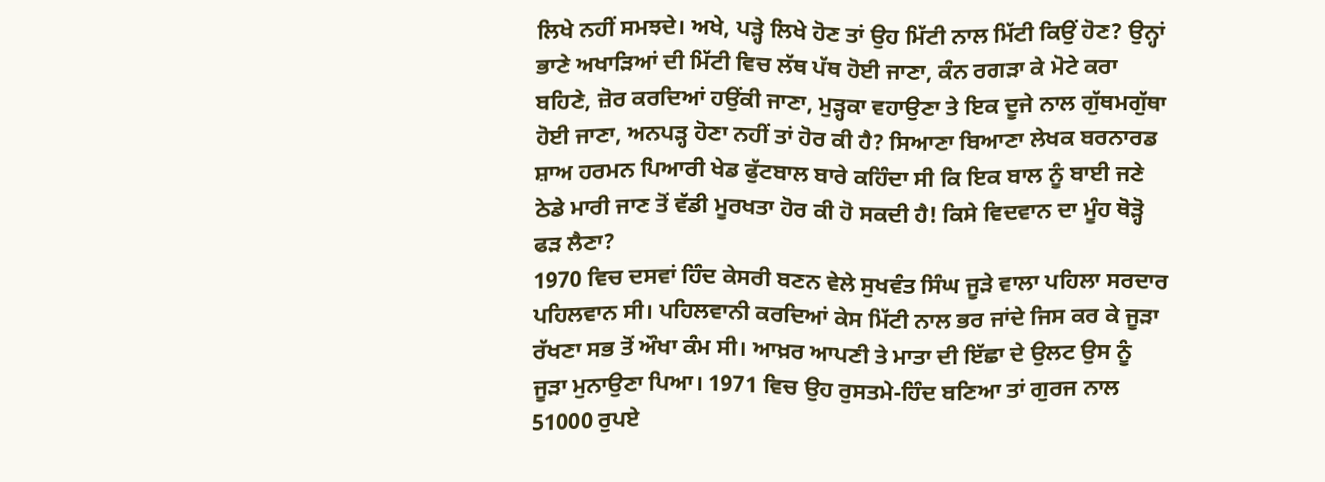ਲਿਖੇ ਨਹੀਂ ਸਮਝਦੇ। ਅਖੇ, ਪੜ੍ਹੇ ਲਿਖੇ ਹੋਣ ਤਾਂ ਉਹ ਮਿੱਟੀ ਨਾਲ ਮਿੱਟੀ ਕਿਉਂ ਹੋਣ? ਉਨ੍ਹਾਂ ਭਾਣੇ ਅਖਾੜਿਆਂ ਦੀ ਮਿੱਟੀ ਵਿਚ ਲੱਥ ਪੱਥ ਹੋਈ ਜਾਣਾ, ਕੰਨ ਰਗੜਾ ਕੇ ਮੋਟੇ ਕਰਾ ਬਹਿਣੇ, ਜ਼ੋਰ ਕਰਦਿਆਂ ਹਉਂਕੀ ਜਾਣਾ, ਮੁੜ੍ਹਕਾ ਵਹਾਉਣਾ ਤੇ ਇਕ ਦੂਜੇ ਨਾਲ ਗੁੱਥਮਗੁੱਥਾ ਹੋਈ ਜਾਣਾ, ਅਨਪੜ੍ਹ ਹੋਣਾ ਨਹੀਂ ਤਾਂ ਹੋਰ ਕੀ ਹੈ? ਸਿਆਣਾ ਬਿਆਣਾ ਲੇਖਕ ਬਰਨਾਰਡ ਸ਼ਾਅ ਹਰਮਨ ਪਿਆਰੀ ਖੇਡ ਫੁੱਟਬਾਲ ਬਾਰੇ ਕਹਿੰਦਾ ਸੀ ਕਿ ਇਕ ਬਾਲ ਨੂੰ ਬਾਈ ਜਣੇ ਠੇਡੇ ਮਾਰੀ ਜਾਣ ਤੋਂ ਵੱਡੀ ਮੂਰਖਤਾ ਹੋਰ ਕੀ ਹੋ ਸਕਦੀ ਹੈ! ਕਿਸੇ ਵਿਦਵਾਨ ਦਾ ਮੂੰਹ ਥੋੜ੍ਹੋ ਫੜ ਲੈਣਾ?
1970 ਵਿਚ ਦਸਵਾਂ ਹਿੰਦ ਕੇਸਰੀ ਬਣਨ ਵੇਲੇ ਸੁਖਵੰਤ ਸਿੰਘ ਜੂੜੇ ਵਾਲਾ ਪਹਿਲਾ ਸਰਦਾਰ ਪਹਿਲਵਾਨ ਸੀ। ਪਹਿਲਵਾਨੀ ਕਰਦਿਆਂ ਕੇਸ ਮਿੱਟੀ ਨਾਲ ਭਰ ਜਾਂਦੇ ਜਿਸ ਕਰ ਕੇ ਜੂੜਾ ਰੱਖਣਾ ਸਭ ਤੋਂ ਔਖਾ ਕੰਮ ਸੀ। ਆਖ਼ਰ ਆਪਣੀ ਤੇ ਮਾਤਾ ਦੀ ਇੱਛਾ ਦੇ ਉਲਟ ਉਸ ਨੂੰ ਜੂੜਾ ਮੁਨਾਉਣਾ ਪਿਆ। 1971 ਵਿਚ ਉਹ ਰੁਸਤਮੇ-ਹਿੰਦ ਬਣਿਆ ਤਾਂ ਗੁਰਜ ਨਾਲ 51000 ਰੁਪਏ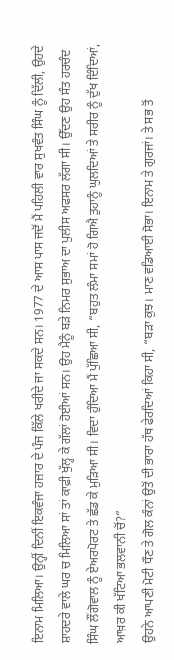ਇਨਾਮ ਮਿਲਿਆ। ਉਨ੍ਹੀਂ ਦਿਨੀਂ ਇਕਵੰਜਾ ਹਜ਼ਾਰ ਦੇ ਪੰਜ ਕਿੱਲੇ ਖਰੀਦੇ ਜਾ ਸਕਦੇ ਸਨ। 1977 ਦੇ ਆਸ ਪਾਸ ਜਦੋਂ ਮੈਂ ਪਹਿਲੀ ਵਾਰ ਸੁਖਵੰਤ ਸਿੰਘ ਨੂੰ ਦਿੱਲੀ, ਉਹਦੇ ਸ਼ਾਹਦਰੇ ਵਾਲੇ ਘਰ ਚ ਮਿਲਿਆ ਸਾਂ ਤਾਂ ਕਾਫ਼ੀ ਖੁੱਲ੍ਹ ਕੇ ਗੱਲਾਂ ਹੋਈਆਂ ਸਨ। ਉਹ ਮੈਨੂੰ ਬੜੇ ਨਿਮਰ ਸੁਭਾਅ ਦਾ ਪੁਲੀਸ ਅਫਸਰ ਲੱਗਾ ਸੀ। ਉੱਦਣ ਉਹ ਸੰਤ ਹਰਚੰਦ ਸਿੰਘ ਲੌਂਗੋਵਾਲ ਨੂੰ ਏਅਰਪੋਰਟ ਤੇ ਛੱਡ ਕੇ ਮੁੜਿਆ ਸੀ। ਵਿਦਾ ਹੁੰਦਿਆ ਮੈਂ ਪੁੱਛਿਆ ਸੀ, “ਬਹੁਤ ਲੰਮਾ ਸਮਾਂ ਹੋ ਗਿਐ ਤੁਹਾਨੂੰ ਘੁਲਦਿਆਂ ਤੇ ਸਰੀਰ ਨੂੰ ਦੁੱਖ ਦਿੰਦਿਆਂ, ਆਖ਼ਰ ਕੀ ਖੱਟਿਆ ਭਲਵਾਨੀ ਚੋਂ?”
ਉਹਨੇ ਆਪਣੀ ਮੋਟੀ ਧੌਣ ਤੇ ਗੋਲ ਕੰਨਾਂ ਉਤੋਂ ਦੀ ਭਾਰਾ ਹੱਥ ਫੇਰਦਿਆਂ ਕਿਹਾ ਸੀ, “ਬੜਾ ਕੁਝ। ਮਾਣ ਵਡਿਆਈ ਸੋਭਾ। ਇਨਾਮ ਤੇ ਗੁਰਜਾਂ। ਤੇ ਸਭ ਤੋਂ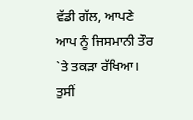ਵੱਡੀ ਗੱਲ, ਆਪਣੇ ਆਪ ਨੂੰ ਜਿਸਮਾਨੀ ਤੌਰ `ਤੇ ਤਕੜਾ ਰੱਖਿਆ। ਤੁਸੀਂ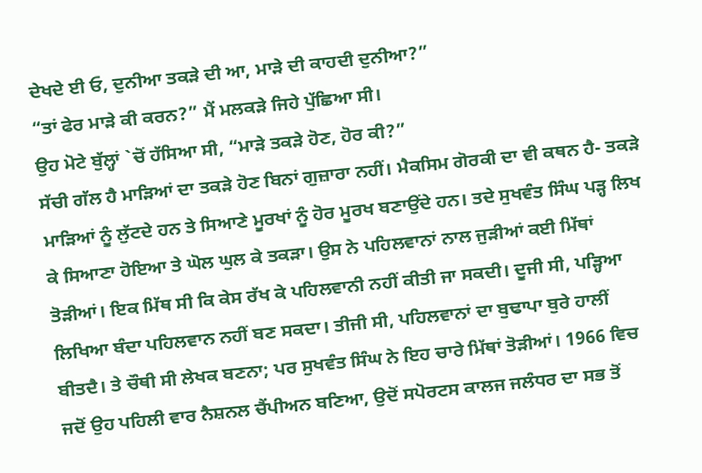ਦੇਖਦੇ ਈ ਓ, ਦੁਨੀਆ ਤਕੜੇ ਦੀ ਆ, ਮਾੜੇ ਦੀ ਕਾਹਦੀ ਦੁਨੀਆ?”
“ਤਾਂ ਫੇਰ ਮਾੜੇ ਕੀ ਕਰਨ?” ਮੈਂ ਮਲਕੜੇ ਜਿਹੇ ਪੁੱਛਿਆ ਸੀ।
ਉਹ ਮੋਟੇ ਬੁੱਲ੍ਹਾਂ `ਚੋਂ ਹੱਸਿਆ ਸੀ, “ਮਾੜੇ ਤਕੜੇ ਹੋਣ, ਹੋਰ ਕੀ?”
ਸੱਚੀ ਗੱਲ ਹੈ ਮਾੜਿਆਂ ਦਾ ਤਕੜੇ ਹੋਣ ਬਿਨਾਂ ਗੁਜ਼ਾਰਾ ਨਹੀਂ। ਮੈਕਸਿਮ ਗੋਰਕੀ ਦਾ ਵੀ ਕਥਨ ਹੈ- ਤਕੜੇ ਮਾੜਿਆਂ ਨੂੰ ਲੁੱਟਦੇ ਹਨ ਤੇ ਸਿਆਣੇ ਮੂਰਖਾਂ ਨੂੰ ਹੋਰ ਮੂਰਖ ਬਣਾਉਂਦੇ ਹਨ। ਤਦੇ ਸੁਖਵੰਤ ਸਿੰਘ ਪੜ੍ਹ ਲਿਖ ਕੇ ਸਿਆਣਾ ਹੋਇਆ ਤੇ ਘੋਲ ਘੁਲ ਕੇ ਤਕੜਾ। ਉਸ ਨੇ ਪਹਿਲਵਾਨਾਂ ਨਾਲ ਜੁੜੀਆਂ ਕਈ ਮਿੱਥਾਂ ਤੋੜੀਆਂ। ਇਕ ਮਿੱਥ ਸੀ ਕਿ ਕੇਸ ਰੱਖ ਕੇ ਪਹਿਲਵਾਨੀ ਨਹੀਂ ਕੀਤੀ ਜਾ ਸਕਦੀ। ਦੂਜੀ ਸੀ, ਪੜ੍ਹਿਆ ਲਿਖਿਆ ਬੰਦਾ ਪਹਿਲਵਾਨ ਨਹੀਂ ਬਣ ਸਕਦਾ। ਤੀਜੀ ਸੀ, ਪਹਿਲਵਾਨਾਂ ਦਾ ਬੁਢਾਪਾ ਬੁਰੇ ਹਾਲੀਂ ਬੀਤਦੈ। ਤੇ ਚੌਥੀ ਸੀ ਲੇਖਕ ਬਣਨਾ; ਪਰ ਸੁਖਵੰਤ ਸਿੰਘ ਨੇ ਇਹ ਚਾਰੇ ਮਿੱਥਾਂ ਤੋੜੀਆਂ। 1966 ਵਿਚ ਜਦੋਂ ਉਹ ਪਹਿਲੀ ਵਾਰ ਨੈਸ਼ਨਲ ਚੈਂਪੀਅਨ ਬਣਿਆ, ਉਦੋਂ ਸਪੋਰਟਸ ਕਾਲਜ ਜਲੰਧਰ ਦਾ ਸਭ ਤੋਂ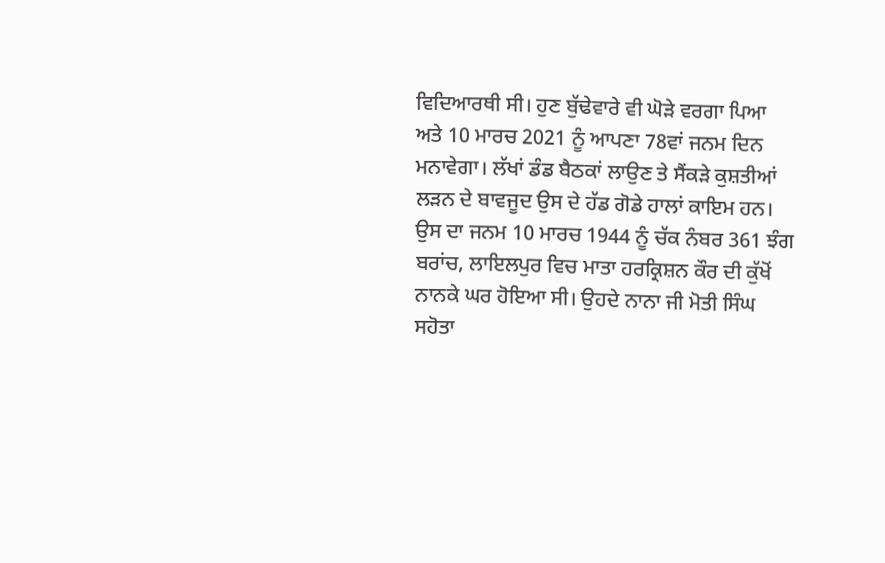ਵਿਦਿਆਰਥੀ ਸੀ। ਹੁਣ ਬੁੱਢੇਵਾਰੇ ਵੀ ਘੋੜੇ ਵਰਗਾ ਪਿਆ ਅਤੇ 10 ਮਾਰਚ 2021 ਨੂੰ ਆਪਣਾ 78ਵਾਂ ਜਨਮ ਦਿਨ ਮਨਾਵੇਗਾ। ਲੱਖਾਂ ਡੰਡ ਬੈਠਕਾਂ ਲਾਉਣ ਤੇ ਸੈਂਕੜੇ ਕੁਸ਼ਤੀਆਂ ਲੜਨ ਦੇ ਬਾਵਜੂਦ ਉਸ ਦੇ ਹੱਡ ਗੋਡੇ ਹਾਲਾਂ ਕਾਇਮ ਹਨ।
ਉਸ ਦਾ ਜਨਮ 10 ਮਾਰਚ 1944 ਨੂੰ ਚੱਕ ਨੰਬਰ 361 ਝੰਗ ਬਰਾਂਚ, ਲਾਇਲਪੁਰ ਵਿਚ ਮਾਤਾ ਹਰਕ੍ਰਿਸ਼ਨ ਕੌਰ ਦੀ ਕੁੱਖੋਂ ਨਾਨਕੇ ਘਰ ਹੋਇਆ ਸੀ। ਉਹਦੇ ਨਾਨਾ ਜੀ ਮੋਤੀ ਸਿੰਘ ਸਹੋਤਾ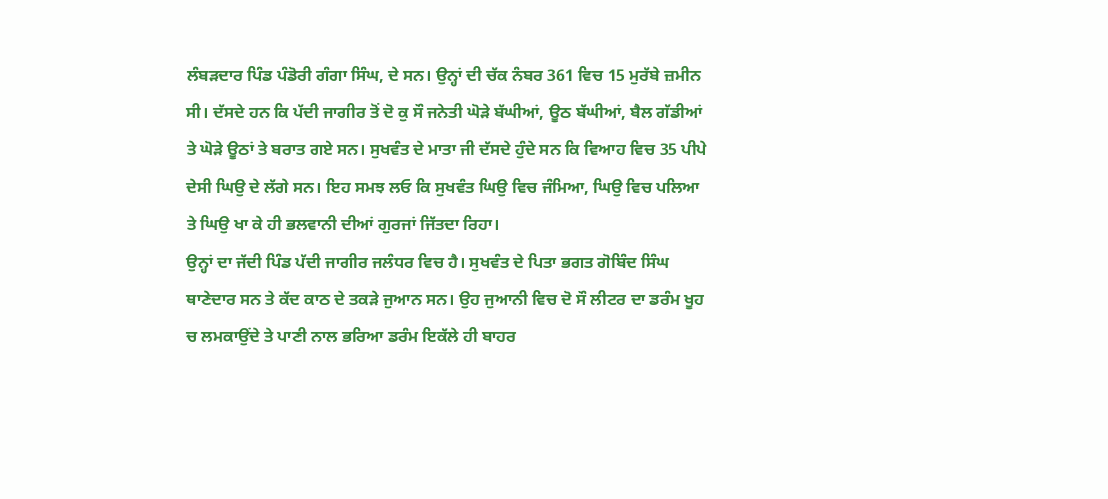ਲੰਬੜਦਾਰ ਪਿੰਡ ਪੰਡੋਰੀ ਗੰਗਾ ਸਿੰਘ, ਦੇ ਸਨ। ਉਨ੍ਹਾਂ ਦੀ ਚੱਕ ਨੰਬਰ 361 ਵਿਚ 15 ਮੁਰੱਬੇ ਜ਼ਮੀਨ ਸੀ। ਦੱਸਦੇ ਹਨ ਕਿ ਪੱਦੀ ਜਾਗੀਰ ਤੋਂ ਦੋ ਕੁ ਸੌ ਜਨੇਤੀ ਘੋੜੇ ਬੱਘੀਆਂ, ਊਠ ਬੱਘੀਆਂ, ਬੈਲ ਗੱਡੀਆਂ ਤੇ ਘੋੜੇ ਊਠਾਂ ਤੇ ਬਰਾਤ ਗਏ ਸਨ। ਸੁਖਵੰਤ ਦੇ ਮਾਤਾ ਜੀ ਦੱਸਦੇ ਹੁੰਦੇ ਸਨ ਕਿ ਵਿਆਹ ਵਿਚ 35 ਪੀਪੇ ਦੇਸੀ ਘਿਉ ਦੇ ਲੱਗੇ ਸਨ। ਇਹ ਸਮਝ ਲਓ ਕਿ ਸੁਖਵੰਤ ਘਿਉ ਵਿਚ ਜੰਮਿਆ, ਘਿਉ ਵਿਚ ਪਲਿਆ ਤੇ ਘਿਉ ਖਾ ਕੇ ਹੀ ਭਲਵਾਨੀ ਦੀਆਂ ਗੁਰਜਾਂ ਜਿੱਤਦਾ ਰਿਹਾ।
ਉਨ੍ਹਾਂ ਦਾ ਜੱਦੀ ਪਿੰਡ ਪੱਦੀ ਜਾਗੀਰ ਜਲੰਧਰ ਵਿਚ ਹੈ। ਸੁਖਵੰਤ ਦੇ ਪਿਤਾ ਭਗਤ ਗੋਬਿੰਦ ਸਿੰਘ ਥਾਣੇਦਾਰ ਸਨ ਤੇ ਕੱਦ ਕਾਠ ਦੇ ਤਕੜੇ ਜੁਆਨ ਸਨ। ਉਹ ਜੁਆਨੀ ਵਿਚ ਦੋ ਸੌ ਲੀਟਰ ਦਾ ਡਰੰਮ ਖੂਹ ਚ ਲਮਕਾਉਂਦੇ ਤੇ ਪਾਣੀ ਨਾਲ ਭਰਿਆ ਡਰੰਮ ਇਕੱਲੇ ਹੀ ਬਾਹਰ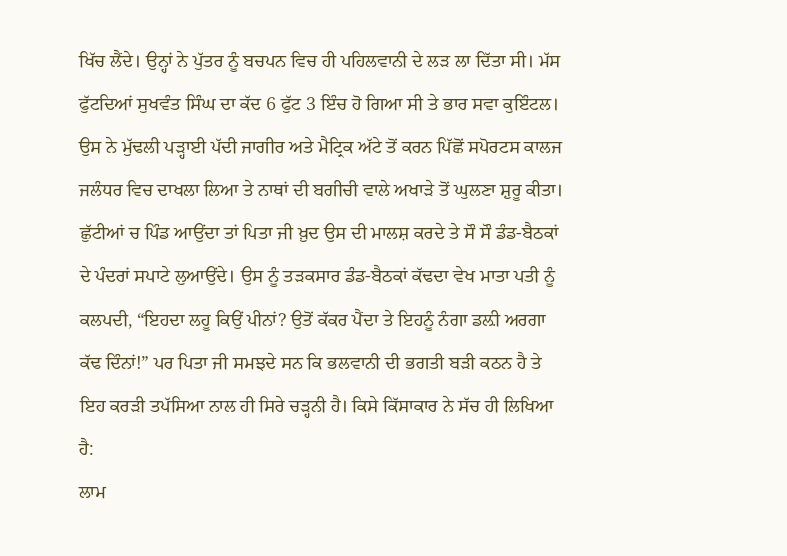ਖਿੱਚ ਲੈਂਦੇ। ਉਨ੍ਹਾਂ ਨੇ ਪੁੱਤਰ ਨੂੰ ਬਚਪਨ ਵਿਚ ਹੀ ਪਹਿਲਵਾਨੀ ਦੇ ਲੜ ਲਾ ਦਿੱਤਾ ਸੀ। ਮੱਸ ਫੁੱਟਦਿਆਂ ਸੁਖਵੰਤ ਸਿੰਘ ਦਾ ਕੱਦ 6 ਫੁੱਟ 3 ਇੰਚ ਹੋ ਗਿਆ ਸੀ ਤੇ ਭਾਰ ਸਵਾ ਕੁਇੰਟਲ। ਉਸ ਨੇ ਮੁੱਢਲੀ ਪੜ੍ਹਾਈ ਪੱਦੀ ਜਾਗੀਰ ਅਤੇ ਮੈਟ੍ਰਿਕ ਅੱਟੇ ਤੋਂ ਕਰਨ ਪਿੱਛੋਂ ਸਪੋਰਟਸ ਕਾਲਜ ਜਲੰਧਰ ਵਿਚ ਦਾਖਲਾ ਲਿਆ ਤੇ ਨਾਥਾਂ ਦੀ ਬਗੀਚੀ ਵਾਲੇ ਅਖਾੜੇ ਤੋਂ ਘੁਲਣਾ ਸ਼ੁਰੂ ਕੀਤਾ। ਛੁੱਟੀਆਂ ਚ ਪਿੰਡ ਆਉਂਦਾ ਤਾਂ ਪਿਤਾ ਜੀ ਖ਼ੁਦ ਉਸ ਦੀ ਮਾਲਸ਼ ਕਰਦੇ ਤੇ ਸੌ ਸੌ ਡੰਡ-ਬੈਠਕਾਂ ਦੇ ਪੰਦਰਾਂ ਸਪਾਟੇ ਲੁਆਉਂਦੇ। ਉਸ ਨੂੰ ਤੜਕਸਾਰ ਡੰਡ-ਬੈਠਕਾਂ ਕੱਢਦਾ ਵੇਖ ਮਾਤਾ ਪਤੀ ਨੂੰ ਕਲਪਦੀ, “ਇਹਦਾ ਲਹੂ ਕਿਉਂ ਪੀਨਾਂ? ਉਤੋਂ ਕੱਕਰ ਪੈਂਦਾ ਤੇ ਇਹਨੂੰ ਨੰਗਾ ਡਲ਼ੀ ਅਰਗਾ ਕੱਢ ਦਿੰਨਾਂ!” ਪਰ ਪਿਤਾ ਜੀ ਸਮਝਦੇ ਸਨ ਕਿ ਭਲਵਾਨੀ ਦੀ ਭਗਤੀ ਬੜੀ ਕਠਨ ਹੈ ਤੇ ਇਹ ਕਰੜੀ ਤਪੱਸਿਆ ਨਾਲ ਹੀ ਸਿਰੇ ਚੜ੍ਹਨੀ ਹੈ। ਕਿਸੇ ਕਿੱਸਾਕਾਰ ਨੇ ਸੱਚ ਹੀ ਲਿਖਿਆ ਹੈ:
ਲਾਮ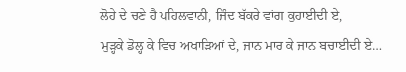ਲੋਹੇ ਦੇ ਚਣੇ ਹੈ ਪਹਿਲਵਾਨੀ, ਜਿੰਦ ਬੱਕਰੇ ਵਾਂਗ ਕੁਹਾਈਦੀ ਏ,
ਮੁੜ੍ਹਕੇ ਡੋਲ੍ਹ ਕੇ ਵਿਚ ਅਖਾੜਿਆਂ ਦੇ, ਜਾਨ ਮਾਰ ਕੇ ਜਾਨ ਬਚਾਈਦੀ ਏ…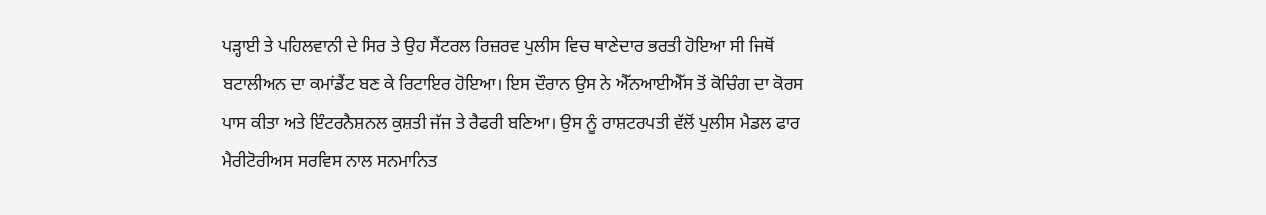ਪੜ੍ਹਾਈ ਤੇ ਪਹਿਲਵਾਨੀ ਦੇ ਸਿਰ ਤੇ ਉਹ ਸੈਂਟਰਲ ਰਿਜ਼ਰਵ ਪੁਲੀਸ ਵਿਚ ਥਾਣੇਦਾਰ ਭਰਤੀ ਹੋਇਆ ਸੀ ਜਿਥੋਂ ਬਟਾਲੀਅਨ ਦਾ ਕਮਾਂਡੈਂਟ ਬਣ ਕੇ ਰਿਟਾਇਰ ਹੋਇਆ। ਇਸ ਦੌਰਾਨ ਉਸ ਨੇ ਐੱਨਆਈਐੱਸ ਤੋਂ ਕੋਚਿੰਗ ਦਾ ਕੋਰਸ ਪਾਸ ਕੀਤਾ ਅਤੇ ਇੰਟਰਨੈਸ਼ਨਲ ਕੁਸ਼ਤੀ ਜੱਜ ਤੇ ਰੈਫਰੀ ਬਣਿਆ। ਉਸ ਨੂੰ ਰਾਸ਼ਟਰਪਤੀ ਵੱਲੋਂ ਪੁਲੀਸ ਮੈਡਲ ਫਾਰ ਮੈਰੀਟੋਰੀਅਸ ਸਰਵਿਸ ਨਾਲ ਸਨਮਾਨਿਤ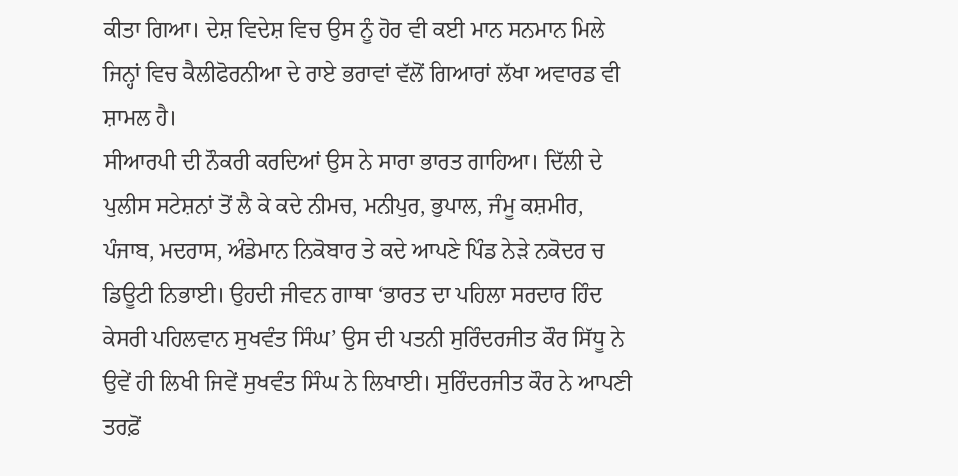ਕੀਤਾ ਗਿਆ। ਦੇਸ਼ ਵਿਦੇਸ਼ ਵਿਚ ਉਸ ਨੂੰ ਹੋਰ ਵੀ ਕਈ ਮਾਨ ਸਨਮਾਨ ਮਿਲੇ ਜਿਨ੍ਹਾਂ ਵਿਚ ਕੈਲੀਫੋਰਨੀਆ ਦੇ ਰਾਏ ਭਰਾਵਾਂ ਵੱਲੋਂ ਗਿਆਰਾਂ ਲੱਖਾ ਅਵਾਰਡ ਵੀ ਸ਼ਾਮਲ ਹੈ।
ਸੀਆਰਪੀ ਦੀ ਨੌਕਰੀ ਕਰਦਿਆਂ ਉਸ ਨੇ ਸਾਰਾ ਭਾਰਤ ਗਾਹਿਆ। ਦਿੱਲੀ ਦੇ ਪੁਲੀਸ ਸਟੇਸ਼ਨਾਂ ਤੋਂ ਲੈ ਕੇ ਕਦੇ ਨੀਮਚ, ਮਨੀਪੁਰ, ਭੁਪਾਲ, ਜੰਮੂ ਕਸ਼ਮੀਰ, ਪੰਜਾਬ, ਮਦਰਾਸ, ਅੰਡੇਮਾਨ ਨਿਕੋਬਾਰ ਤੇ ਕਦੇ ਆਪਣੇ ਪਿੰਡ ਨੇੜੇ ਨਕੋਦਰ ਚ ਡਿਊਟੀ ਨਿਭਾਈ। ਉਹਦੀ ਜੀਵਨ ਗਾਥਾ ‘ਭਾਰਤ ਦਾ ਪਹਿਲਾ ਸਰਦਾਰ ਹਿੰਦ ਕੇਸਰੀ ਪਹਿਲਵਾਨ ਸੁਖਵੰਤ ਸਿੰਘ’ ਉਸ ਦੀ ਪਤਨੀ ਸੁਰਿੰਦਰਜੀਤ ਕੌਰ ਸਿੱਧੂ ਨੇ ਉਵੇਂ ਹੀ ਲਿਖੀ ਜਿਵੇਂ ਸੁਖਵੰਤ ਸਿੰਘ ਨੇ ਲਿਖਾਈ। ਸੁਰਿੰਦਰਜੀਤ ਕੌਰ ਨੇ ਆਪਣੀ ਤਰਫ਼ੋਂ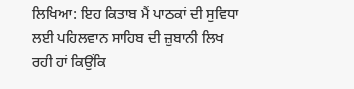ਲਿਖਿਆ: ਇਹ ਕਿਤਾਬ ਮੈਂ ਪਾਠਕਾਂ ਦੀ ਸੁਵਿਧਾ ਲਈ ਪਹਿਲਵਾਨ ਸਾਹਿਬ ਦੀ ਜ਼ੁਬਾਨੀ ਲਿਖ ਰਹੀ ਹਾਂ ਕਿਉਂਕਿ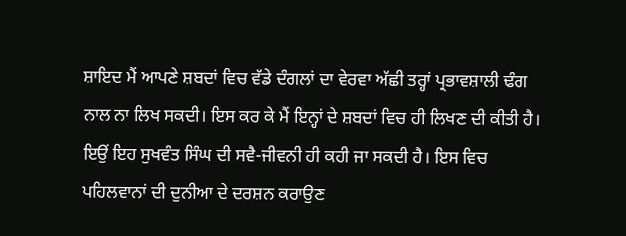ਸ਼ਾਇਦ ਮੈਂ ਆਪਣੇ ਸ਼ਬਦਾਂ ਵਿਚ ਵੱਡੇ ਦੰਗਲਾਂ ਦਾ ਵੇਰਵਾ ਅੱਛੀ ਤਰ੍ਹਾਂ ਪ੍ਰਭਾਵਸ਼ਾਲੀ ਢੰਗ ਨਾਲ ਨਾ ਲਿਖ ਸਕਦੀ। ਇਸ ਕਰ ਕੇ ਮੈਂ ਇਨ੍ਹਾਂ ਦੇ ਸ਼ਬਦਾਂ ਵਿਚ ਹੀ ਲਿਖਣ ਦੀ ਕੀਤੀ ਹੈ। ਇਉਂ ਇਹ ਸੁਖਵੰਤ ਸਿੰਘ ਦੀ ਸਵੈ-ਜੀਵਨੀ ਹੀ ਕਹੀ ਜਾ ਸਕਦੀ ਹੈ। ਇਸ ਵਿਚ ਪਹਿਲਵਾਨਾਂ ਦੀ ਦੁਨੀਆ ਦੇ ਦਰਸ਼ਨ ਕਰਾਉਣ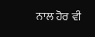ਨਾਲ ਹੋਰ ਵੀ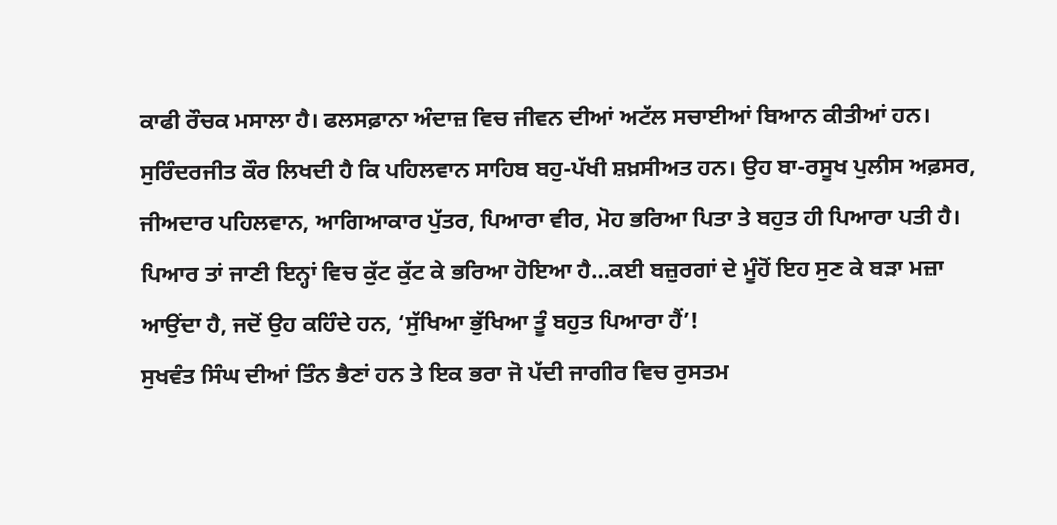ਕਾਫੀ ਰੌਚਕ ਮਸਾਲਾ ਹੈ। ਫਲਸਫ਼ਾਨਾ ਅੰਦਾਜ਼ ਵਿਚ ਜੀਵਨ ਦੀਆਂ ਅਟੱਲ ਸਚਾਈਆਂ ਬਿਆਨ ਕੀਤੀਆਂ ਹਨ।
ਸੁਰਿੰਦਰਜੀਤ ਕੌਰ ਲਿਖਦੀ ਹੈ ਕਿ ਪਹਿਲਵਾਨ ਸਾਹਿਬ ਬਹੁ-ਪੱਖੀ ਸ਼ਖ਼ਸੀਅਤ ਹਨ। ਉਹ ਬਾ-ਰਸੂਖ ਪੁਲੀਸ ਅਫ਼ਸਰ, ਜੀਅਦਾਰ ਪਹਿਲਵਾਨ, ਆਗਿਆਕਾਰ ਪੁੱਤਰ, ਪਿਆਰਾ ਵੀਰ, ਮੋਹ ਭਰਿਆ ਪਿਤਾ ਤੇ ਬਹੁਤ ਹੀ ਪਿਆਰਾ ਪਤੀ ਹੈ। ਪਿਆਰ ਤਾਂ ਜਾਣੀ ਇਨ੍ਹਾਂ ਵਿਚ ਕੁੱਟ ਕੁੱਟ ਕੇ ਭਰਿਆ ਹੋਇਆ ਹੈ…ਕਈ ਬਜ਼ੁਰਗਾਂ ਦੇ ਮੂੰਹੋਂ ਇਹ ਸੁਣ ਕੇ ਬੜਾ ਮਜ਼ਾ ਆਉਂਦਾ ਹੈ, ਜਦੋਂ ਉਹ ਕਹਿੰਦੇ ਹਨ, ‘ਸੁੱਖਿਆ ਭੁੱਖਿਆ ਤੂੰ ਬਹੁਤ ਪਿਆਰਾ ਹੈਂ’!
ਸੁਖਵੰਤ ਸਿੰਘ ਦੀਆਂ ਤਿੰਨ ਭੈਣਾਂ ਹਨ ਤੇ ਇਕ ਭਰਾ ਜੋ ਪੱਦੀ ਜਾਗੀਰ ਵਿਚ ਰੁਸਤਮ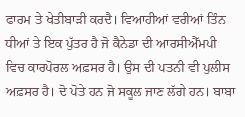ਫਾਰਮ ਤੇ ਖੇਤੀਬਾੜੀ ਕਰਦੈ। ਵਿਆਹੀਆਂ ਵਰੀਆਂ ਤਿੰਨ ਧੀਆਂ ਤੇ ਇਕ ਪੁੱਤਰ ਹੈ ਜੋ ਕੈਨੇਡਾ ਦੀ ਆਰਸੀਐੱਮਪੀ ਵਿਚ ਕਾਰਪੋਰਲ ਅਫ਼ਸਰ ਹੈ। ਉਸ ਦੀ ਪਤਨੀ ਵੀ ਪੁਲੀਸ ਅਫ਼ਸਰ ਹੈ। ਦੋ ਪੋਤੇ ਹਨ ਜੋ ਸਕੂਲ ਜਾਣ ਲੱਗੇ ਹਨ। ਬਾਬਾ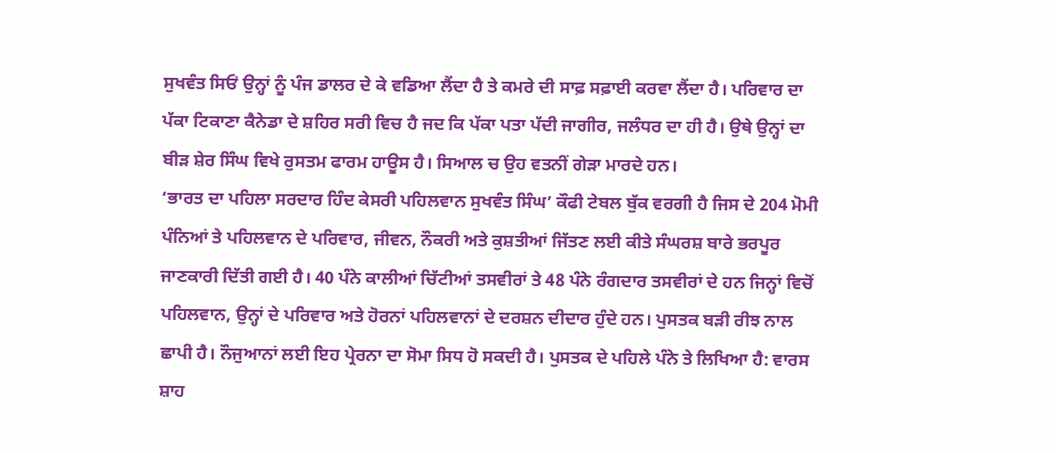ਸੁਖਵੰਤ ਸਿਓਂ ਉਨ੍ਹਾਂ ਨੂੰ ਪੰਜ ਡਾਲਰ ਦੇ ਕੇ ਵਡਿਆ ਲੈਂਦਾ ਹੈ ਤੇ ਕਮਰੇ ਦੀ ਸਾਫ਼ ਸਫ਼ਾਈ ਕਰਵਾ ਲੈਂਦਾ ਹੈ। ਪਰਿਵਾਰ ਦਾ ਪੱਕਾ ਟਿਕਾਣਾ ਕੈਨੇਡਾ ਦੇ ਸ਼ਹਿਰ ਸਰੀ ਵਿਚ ਹੈ ਜਦ ਕਿ ਪੱਕਾ ਪਤਾ ਪੱਦੀ ਜਾਗੀਰ, ਜਲੰਧਰ ਦਾ ਹੀ ਹੈ। ਉਥੇ ਉਨ੍ਹਾਂ ਦਾ ਬੀੜ ਸ਼ੇਰ ਸਿੰਘ ਵਿਖੇ ਰੁਸਤਮ ਫਾਰਮ ਹਾਊਸ ਹੈ। ਸਿਆਲ ਚ ਉਹ ਵਤਨੀਂ ਗੇੜਾ ਮਾਰਦੇ ਹਨ।
‘ਭਾਰਤ ਦਾ ਪਹਿਲਾ ਸਰਦਾਰ ਹਿੰਦ ਕੇਸਰੀ ਪਹਿਲਵਾਨ ਸੁਖਵੰਤ ਸਿੰਘ’ ਕੌਫੀ ਟੇਬਲ ਬੁੱਕ ਵਰਗੀ ਹੈ ਜਿਸ ਦੇ 204 ਮੋਮੀ ਪੰਨਿਆਂ ਤੇ ਪਹਿਲਵਾਨ ਦੇ ਪਰਿਵਾਰ, ਜੀਵਨ, ਨੌਕਰੀ ਅਤੇ ਕੁਸ਼ਤੀਆਂ ਜਿੱਤਣ ਲਈ ਕੀਤੇ ਸੰਘਰਸ਼ ਬਾਰੇ ਭਰਪੂਰ ਜਾਣਕਾਰੀ ਦਿੱਤੀ ਗਈ ਹੈ। 40 ਪੰਨੇ ਕਾਲੀਆਂ ਚਿੱਟੀਆਂ ਤਸਵੀਰਾਂ ਤੇ 48 ਪੰਨੇ ਰੰਗਦਾਰ ਤਸਵੀਰਾਂ ਦੇ ਹਨ ਜਿਨ੍ਹਾਂ ਵਿਚੋਂ ਪਹਿਲਵਾਨ, ਉਨ੍ਹਾਂ ਦੇ ਪਰਿਵਾਰ ਅਤੇ ਹੋਰਨਾਂ ਪਹਿਲਵਾਨਾਂ ਦੇ ਦਰਸ਼ਨ ਦੀਦਾਰ ਹੁੰਦੇ ਹਨ। ਪੁਸਤਕ ਬੜੀ ਰੀਝ ਨਾਲ ਛਾਪੀ ਹੈ। ਨੌਜੁਆਨਾਂ ਲਈ ਇਹ ਪ੍ਰੇਰਨਾ ਦਾ ਸੋਮਾ ਸਿਧ ਹੋ ਸਕਦੀ ਹੈ। ਪੁਸਤਕ ਦੇ ਪਹਿਲੇ ਪੰਨੇ ਤੇ ਲਿਖਿਆ ਹੈ: ਵਾਰਸ ਸ਼ਾਹ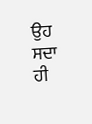ਉਹ ਸਦਾ ਹੀ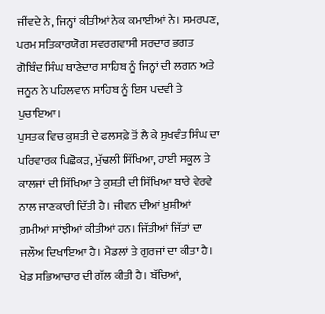ਜੀਂਵਦੇ ਨੇ, ਜਿਨ੍ਹਾਂ ਕੀਤੀਆਂ ਨੇਕ ਕਮਾਈਆਂ ਨੇ। ਸਮਰਪਣ, ਪਰਮ ਸਤਿਕਾਰਯੋਗ ਸਵਰਗਵਾਸੀ ਸਰਦਾਰ ਭਗਤ ਗੋਬਿੰਦ ਸਿੰਘ ਥਾਣੇਦਾਰ ਸਾਹਿਬ ਨੂੰ ਜਿਨ੍ਹਾਂ ਦੀ ਲਗਨ ਅਤੇ ਜਨੂਨ ਨੇ ਪਹਿਲਵਾਨ ਸਾਹਿਬ ਨੂੰ ਇਸ ਪਦਵੀ ਤੇ ਪੁਚਾਇਆ।
ਪੁਸਤਕ ਵਿਚ ਕੁਸ਼ਤੀ ਦੇ ਫਲਸਫ਼ੇ ਤੋਂ ਲੈ ਕੇ ਸੁਖਵੰਤ ਸਿੰਘ ਦਾ ਪਰਿਵਾਰਕ ਪਿਛੋਕੜ, ਮੁੱਢਲੀ ਸਿੱਖਿਆ, ਹਾਈ ਸਕੂਲ ਤੇ ਕਾਲਜਾਂ ਦੀ ਸਿੱਖਿਆ ਤੇ ਕੁਸ਼ਤੀ ਦੀ ਸਿੱਖਿਆ ਬਾਰੇ ਵੇਰਵੇ ਨਾਲ ਜਾਣਕਾਰੀ ਦਿੱਤੀ ਹੈ। ਜੀਵਨ ਦੀਆਂ ਖ਼ੁਸ਼ੀਆਂ ਗ਼ਮੀਆਂ ਸਾਂਝੀਆਂ ਕੀਤੀਆਂ ਹਨ। ਜਿੱਤੀਆਂ ਜਿੱਤਾਂ ਦਾ ਜਲੌਅ ਦਿਖਾਇਆ ਹੈ। ਮੈਡਲਾਂ ਤੇ ਗੁਰਜਾਂ ਦਾ ਕੀਤਾ ਹੈ। ਖੇਡ ਸਭਿਆਚਾਰ ਦੀ ਗੱਲ ਕੀਤੀ ਹੈ। ਬੱਚਿਆਂ,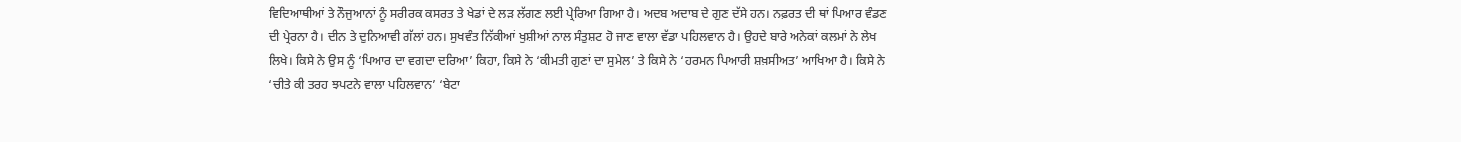ਵਿਦਿਆਥੀਆਂ ਤੇ ਨੌਜੁਆਨਾਂ ਨੂੰ ਸਰੀਰਕ ਕਸਰਤ ਤੇ ਖੇਡਾਂ ਦੇ ਲੜ ਲੱਗਣ ਲਈ ਪ੍ਰੇਰਿਆ ਗਿਆ ਹੈ। ਅਦਬ ਅਦਾਬ ਦੇ ਗੁਣ ਦੱਸੇ ਹਨ। ਨਫ਼ਰਤ ਦੀ ਥਾਂ ਪਿਆਰ ਵੰਡਣ ਦੀ ਪ੍ਰੇਰਨਾ ਹੈ। ਦੀਨ ਤੇ ਦੁਨਿਆਵੀ ਗੱਲਾਂ ਹਨ। ਸੁਖਵੰਤ ਨਿੱਕੀਆਂ ਖੁਸ਼ੀਆਂ ਨਾਲ ਸੰਤੁਸ਼ਟ ਹੋ ਜਾਣ ਵਾਲਾ ਵੱਡਾ ਪਹਿਲਵਾਨ ਹੈ। ਉਹਦੇ ਬਾਰੇ ਅਨੇਕਾਂ ਕਲਮਾਂ ਨੇ ਲੇਖ ਲਿਖੇ। ਕਿਸੇ ਨੇ ਉਸ ਨੂੰ ‘ਪਿਆਰ ਦਾ ਵਗਦਾ ਦਰਿਆ’ ਕਿਹਾ, ਕਿਸੇ ਨੇ ‘ਕੀਮਤੀ ਗੁਣਾਂ ਦਾ ਸੁਮੇਲ’ ਤੇ ਕਿਸੇ ਨੇ ‘ਹਰਮਨ ਪਿਆਰੀ ਸ਼ਖ਼ਸੀਅਤ’ ਆਖਿਆ ਹੈ। ਕਿਸੇ ਨੇ ‘ਚੀਤੇ ਕੀ ਤਰਹ ਝਪਟਨੇ ਵਾਲਾ ਪਹਿਲਵਾਨ’ ‘ਬੇਟਾ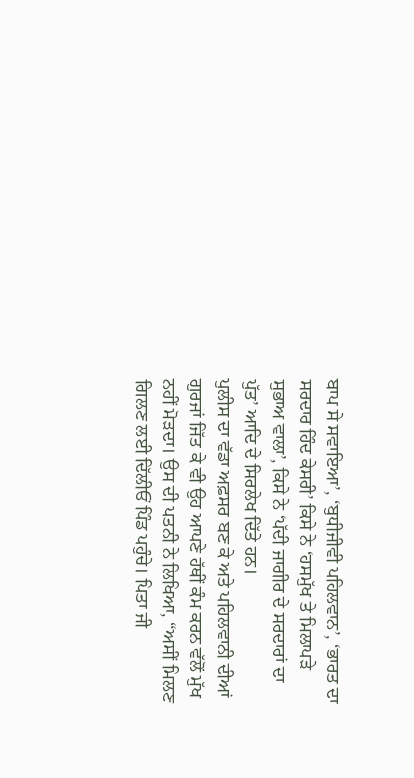ਬਾਪ ਸੇ ਸਵਾਇਆ’, ‘ਬੁਧੀਜੀਵੀ ਪਹਿਲਵਾਨ’, ‘ਭਾਰਤ ਦਾ ਸਰਦਾਰ ਹਿੰਦ ਕੇਸਰੀ’ ਕਿਸੇ ਨੇ ‘ਹਸਮੁੱਖ ਤੇ ਮਿਲਾਪੜੇ ਸੁਭਾਅ ਵਾਲਾ’, ਕਿਸੇ ਨੇ ‘ਪੱਦੀ ਜਾਗੀਰ ਦੇ ਸਰਦਾਰਾਂ ਦਾ ਪੁੱਤ’ ਆਦਿ ਦੇ ਸਿਰਲੇਖ ਦਿੱਤੇ ਹਨ।
ਪੁਲੀਸ ਦਾ ਵੱਡਾ ਅਫ਼ਸਰ ਬਣ ਕੇ ਅਤੇ ਪਹਿਲਵਾਨੀ ਦੀਆਂ ਗੁਰਜਾਂ ਜਿੱਤ ਕੇ ਵੀ ਉਹ ਆਪਣੇ ਹੱਥੀਂ ਕੰਮ ਕਰਨ ਵੱਲੋਂ ਮੁੱਖ ਨਹੀਂ ਮੋੜਦਾ। ਉਸ ਦੀ ਪਤਨੀ ਨੇ ਲਿਖਿਆ, “ਅਸੀਂ ਮਿਲਣ ਗਿਲਣ ਲਈ ਦਿੱਲੀਓਂ ਪਿੰਡ ਪਹੁੰਚੇ। ਪਿਤਾ ਜੀ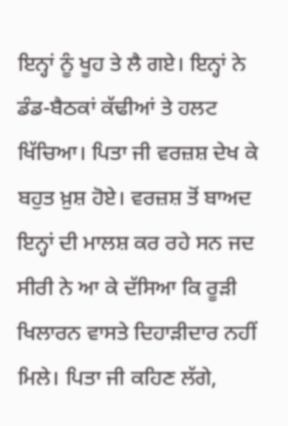ਇਨ੍ਹਾਂ ਨੂੰ ਖੂਹ ਤੇ ਲੈ ਗਏ। ਇਨ੍ਹਾਂ ਨੇ ਡੰਡ-ਬੈਠਕਾਂ ਕੱਢੀਆਂ ਤੇ ਹਲਟ ਖਿੱਚਿਆ। ਪਿਤਾ ਜੀ ਵਰਜ਼ਸ਼ ਦੇਖ ਕੇ ਬਹੁਤ ਖ਼ੁਸ਼ ਹੋਏ। ਵਰਜ਼ਸ਼ ਤੋਂ ਬਾਅਦ ਇਨ੍ਹਾਂ ਦੀ ਮਾਲਸ਼ ਕਰ ਰਹੇ ਸਨ ਜਦ ਸੀਰੀ ਨੇ ਆ ਕੇ ਦੱਸਿਆ ਕਿ ਰੂੜੀ ਖਿਲਾਰਨ ਵਾਸਤੇ ਦਿਹਾੜੀਦਾਰ ਨਹੀਂ ਮਿਲੇ। ਪਿਤਾ ਜੀ ਕਹਿਣ ਲੱਗੇ,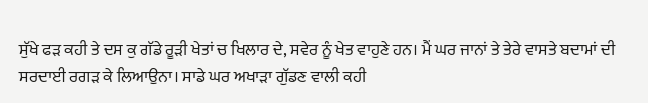ਸੁੱਖੇ ਫੜ ਕਹੀ ਤੇ ਦਸ ਕੁ ਗੱਡੇ ਰੂੜੀ ਖੇਤਾਂ ਚ ਖਿਲਾਰ ਦੇ, ਸਵੇਰ ਨੂੰ ਖੇਤ ਵਾਹੁਣੇ ਹਨ। ਮੈਂ ਘਰ ਜਾਨਾਂ ਤੇ ਤੇਰੇ ਵਾਸਤੇ ਬਦਾਮਾਂ ਦੀ ਸਰਦਾਈ ਰਗੜ ਕੇ ਲਿਆਉਨਾ। ਸਾਡੇ ਘਰ ਅਖਾੜਾ ਗੁੱਡਣ ਵਾਲੀ ਕਹੀ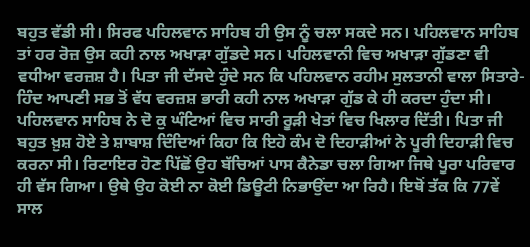ਬਹੁਤ ਵੱਡੀ ਸੀ। ਸਿਰਫ ਪਹਿਲਵਾਨ ਸਾਹਿਬ ਹੀ ਉਸ ਨੂੰ ਚਲਾ ਸਕਦੇ ਸਨ। ਪਹਿਲਵਾਨ ਸਾਹਿਬ ਤਾਂ ਹਰ ਰੋਜ਼ ਉਸ ਕਹੀ ਨਾਲ ਅਖਾੜਾ ਗੁੱਡਦੇ ਸਨ। ਪਹਿਲਵਾਨੀ ਵਿਚ ਅਖਾੜਾ ਗੁੱਡਣਾ ਵੀ ਵਧੀਆ ਵਰਜ਼ਸ਼ ਹੈ। ਪਿਤਾ ਜੀ ਦੱਸਦੇ ਹੁੰਦੇ ਸਨ ਕਿ ਪਹਿਲਵਾਨ ਰਹੀਮ ਸੁਲਤਾਨੀ ਵਾਲਾ ਸਿਤਾਰੇ-ਹਿੰਦ ਆਪਣੀ ਸਭ ਤੋਂ ਵੱਧ ਵਰਜ਼ਸ਼ ਭਾਰੀ ਕਹੀ ਨਾਲ ਅਖਾੜਾ ਗੁੱਡ ਕੇ ਹੀ ਕਰਦਾ ਹੁੰਦਾ ਸੀ।
ਪਹਿਲਵਾਨ ਸਾਹਿਬ ਨੇ ਦੋ ਕੁ ਘੰਟਿਆਂ ਵਿਚ ਸਾਰੀ ਰੂੜੀ ਖੇਤਾਂ ਵਿਚ ਖਿਲਾਰ ਦਿੱਤੀ। ਪਿਤਾ ਜੀ ਬਹੁਤ ਖ਼ੁਸ਼ ਹੋਏ ਤੇ ਸ਼ਾਬਾਸ਼ ਦਿੰਦਿਆਂ ਕਿਹਾ ਕਿ ਇਹੋ ਕੰਮ ਦੋ ਦਿਹਾੜੀਆਂ ਨੇ ਪੂਰੀ ਦਿਹਾੜੀ ਵਿਚ ਕਰਨਾ ਸੀ। ਰਿਟਾਇਰ ਹੋਣ ਪਿੱਛੋਂ ਉਹ ਬੱਚਿਆਂ ਪਾਸ ਕੈਨੇਡਾ ਚਲਾ ਗਿਆ ਜਿਥੇ ਪੂਰਾ ਪਰਿਵਾਰ ਹੀ ਵੱਸ ਗਿਆ। ਉਥੇ ਉਹ ਕੋਈ ਨਾ ਕੋਈ ਡਿਊਟੀ ਨਿਭਾਉਂਦਾ ਆ ਰਿਹੈ। ਇਥੋਂ ਤੱਕ ਕਿ 77ਵੇਂ ਸਾਲ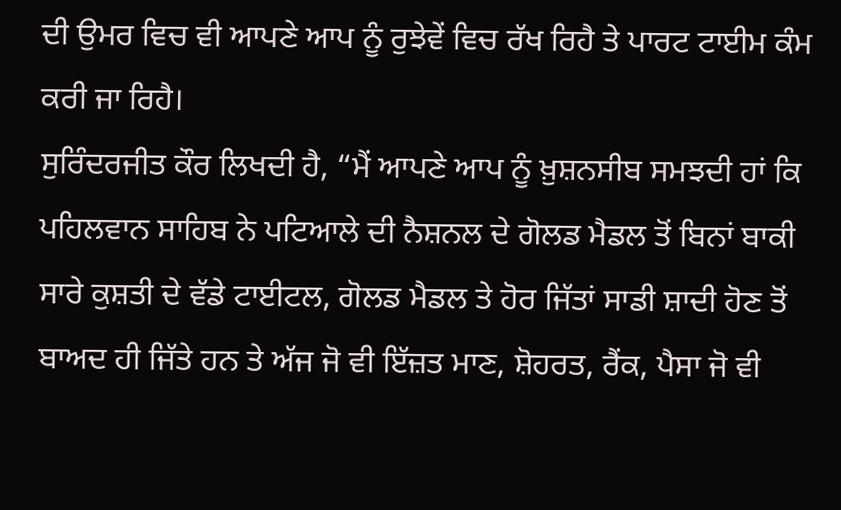ਦੀ ਉਮਰ ਵਿਚ ਵੀ ਆਪਣੇ ਆਪ ਨੂੰ ਰੁਝੇਵੇਂ ਵਿਚ ਰੱਖ ਰਿਹੈ ਤੇ ਪਾਰਟ ਟਾਈਮ ਕੰਮ ਕਰੀ ਜਾ ਰਿਹੈ।
ਸੁਰਿੰਦਰਜੀਤ ਕੌਰ ਲਿਖਦੀ ਹੈ, “ਮੈਂ ਆਪਣੇ ਆਪ ਨੂੰ ਖ਼ੁਸ਼ਨਸੀਬ ਸਮਝਦੀ ਹਾਂ ਕਿ ਪਹਿਲਵਾਨ ਸਾਹਿਬ ਨੇ ਪਟਿਆਲੇ ਦੀ ਨੈਸ਼ਨਲ ਦੇ ਗੋਲਡ ਮੈਡਲ ਤੋਂ ਬਿਨਾਂ ਬਾਕੀ ਸਾਰੇ ਕੁਸ਼ਤੀ ਦੇ ਵੱਡੇ ਟਾਈਟਲ, ਗੋਲਡ ਮੈਡਲ ਤੇ ਹੋਰ ਜਿੱਤਾਂ ਸਾਡੀ ਸ਼ਾਦੀ ਹੋਣ ਤੋਂ ਬਾਅਦ ਹੀ ਜਿੱਤੇ ਹਨ ਤੇ ਅੱਜ ਜੋ ਵੀ ਇੱਜ਼ਤ ਮਾਣ, ਸ਼ੋਹਰਤ, ਰੈਂਕ, ਪੈਸਾ ਜੋ ਵੀ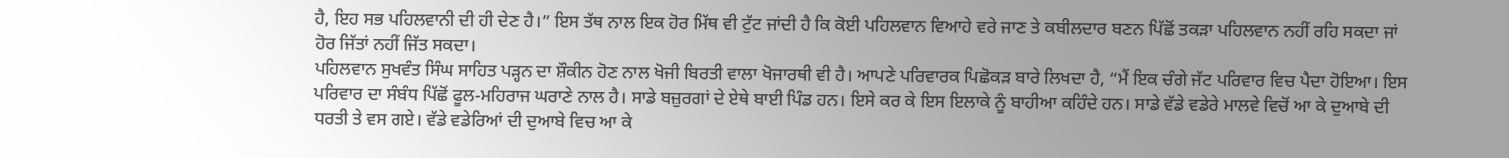ਹੈ, ਇਹ ਸਭ ਪਹਿਲਵਾਨੀ ਦੀ ਹੀ ਦੇਣ ਹੈ।” ਇਸ ਤੱਥ ਨਾਲ ਇਕ ਹੋਰ ਮਿੱਥ ਵੀ ਟੁੱਟ ਜਾਂਦੀ ਹੈ ਕਿ ਕੋਈ ਪਹਿਲਵਾਨ ਵਿਆਹੇ ਵਰੇ ਜਾਣ ਤੇ ਕਬੀਲਦਾਰ ਬਣਨ ਪਿੱਛੋਂ ਤਕੜਾ ਪਹਿਲਵਾਨ ਨਹੀਂ ਰਹਿ ਸਕਦਾ ਜਾਂ ਹੋਰ ਜਿੱਤਾਂ ਨਹੀਂ ਜਿੱਤ ਸਕਦਾ।
ਪਹਿਲਵਾਨ ਸੁਖਵੰਤ ਸਿੰਘ ਸਾਹਿਤ ਪੜ੍ਹਨ ਦਾ ਸ਼ੌਕੀਨ ਹੋਣ ਨਾਲ ਖੋਜੀ ਬਿਰਤੀ ਵਾਲਾ ਖੋਜਾਰਥੀ ਵੀ ਹੈ। ਆਪਣੇ ਪਰਿਵਾਰਕ ਪਿਛੋਕੜ ਬਾਰੇ ਲਿਖਦਾ ਹੈ, “ਮੈਂ ਇਕ ਚੰਗੇ ਜੱਟ ਪਰਿਵਾਰ ਵਿਚ ਪੈਦਾ ਹੋਇਆ। ਇਸ ਪਰਿਵਾਰ ਦਾ ਸੰਬੰਧ ਪਿੱਛੋਂ ਫੂਲ-ਮਹਿਰਾਜ ਘਰਾਣੇ ਨਾਲ ਹੈ। ਸਾਡੇ ਬਜ਼ੁਰਗਾਂ ਦੇ ਏਥੇ ਬਾਈ ਪਿੰਡ ਹਨ। ਇਸੇ ਕਰ ਕੇ ਇਸ ਇਲਾਕੇ ਨੂੰ ਬਾਹੀਆ ਕਹਿੰਦੇ ਹਨ। ਸਾਡੇ ਵੱਡੇ ਵਡੇਰੇ ਮਾਲਵੇ ਵਿਚੋਂ ਆ ਕੇ ਦੁਆਬੇ ਦੀ ਧਰਤੀ ਤੇ ਵਸ ਗਏ। ਵੱਡੇ ਵਡੇਰਿਆਂ ਦੀ ਦੁਆਬੇ ਵਿਚ ਆ ਕੇ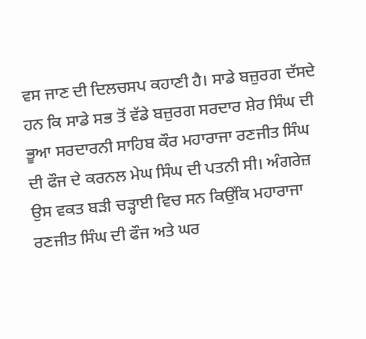ਵਸ ਜਾਣ ਦੀ ਦਿਲਚਸਪ ਕਹਾਣੀ ਹੈ। ਸਾਡੇ ਬਜ਼ੁਰਗ ਦੱਸਦੇ ਹਨ ਕਿ ਸਾਡੇ ਸਭ ਤੋਂ ਵੱਡੇ ਬਜ਼ੁਰਗ ਸਰਦਾਰ ਸ਼ੇਰ ਸਿੰਘ ਦੀ ਭੂਆ ਸਰਦਾਰਨੀ ਸਾਹਿਬ ਕੌਰ ਮਹਾਰਾਜਾ ਰਣਜੀਤ ਸਿੰਘ ਦੀ ਫੌਜ ਦੇ ਕਰਨਲ ਮੇਘ ਸਿੰਘ ਦੀ ਪਤਨੀ ਸੀ। ਅੰਗਰੇਜ਼ ਉਸ ਵਕਤ ਬੜੀ ਚੜ੍ਹਾਈ ਵਿਚ ਸਨ ਕਿਉਂਕਿ ਮਹਾਰਾਜਾ ਰਣਜੀਤ ਸਿੰਘ ਦੀ ਫੌਜ ਅਤੇ ਘਰ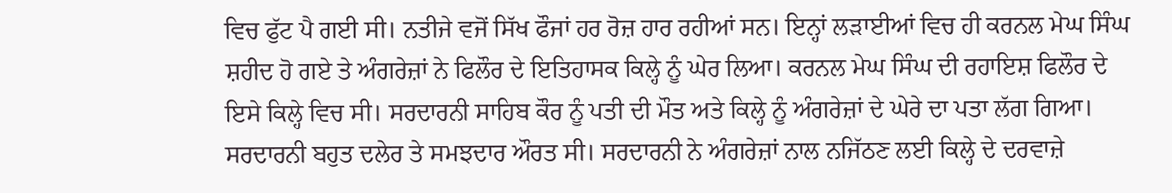ਵਿਚ ਫੁੱਟ ਪੈ ਗਈ ਸੀ। ਨਤੀਜੇ ਵਜੋਂ ਸਿੱਖ ਫੌਜਾਂ ਹਰ ਰੋਜ਼ ਹਾਰ ਰਹੀਆਂ ਸਨ। ਇਨ੍ਹਾਂ ਲੜਾਈਆਂ ਵਿਚ ਹੀ ਕਰਨਲ ਮੇਘ ਸਿੰਘ ਸ਼ਹੀਦ ਹੋ ਗਏ ਤੇ ਅੰਗਰੇਜ਼ਾਂ ਨੇ ਫਿਲੌਰ ਦੇ ਇਤਿਹਾਸਕ ਕਿਲ੍ਹੇ ਨੂੰ ਘੇਰ ਲਿਆ। ਕਰਨਲ ਮੇਘ ਸਿੰਘ ਦੀ ਰਹਾਇਸ਼ ਫਿਲੌਰ ਦੇ ਇਸੇ ਕਿਲ੍ਹੇ ਵਿਚ ਸੀ। ਸਰਦਾਰਨੀ ਸਾਹਿਬ ਕੌਰ ਨੂੰ ਪਤੀ ਦੀ ਮੌਤ ਅਤੇ ਕਿਲ੍ਹੇ ਨੂੰ ਅੰਗਰੇਜ਼ਾਂ ਦੇ ਘੇਰੇ ਦਾ ਪਤਾ ਲੱਗ ਗਿਆ। ਸਰਦਾਰਨੀ ਬਹੁਤ ਦਲੇਰ ਤੇ ਸਮਝਦਾਰ ਔਰਤ ਸੀ। ਸਰਦਾਰਨੀ ਨੇ ਅੰਗਰੇਜ਼ਾਂ ਨਾਲ ਨਜਿੱਠਣ ਲਈ ਕਿਲ੍ਹੇ ਦੇ ਦਰਵਾਜ਼ੇ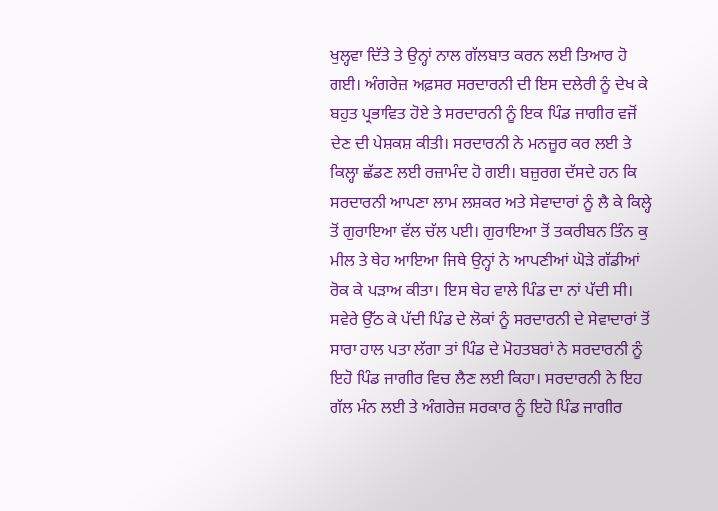ਖੁਲ੍ਹਵਾ ਦਿੱਤੇ ਤੇ ਉਨ੍ਹਾਂ ਨਾਲ ਗੱਲਬਾਤ ਕਰਨ ਲਈ ਤਿਆਰ ਹੋ ਗਈ। ਅੰਗਰੇਜ਼ ਅਫ਼ਸਰ ਸਰਦਾਰਨੀ ਦੀ ਇਸ ਦਲੇਰੀ ਨੂੰ ਦੇਖ ਕੇ ਬਹੁਤ ਪ੍ਰਭਾਵਿਤ ਹੋਏ ਤੇ ਸਰਦਾਰਨੀ ਨੂੰ ਇਕ ਪਿੰਡ ਜਾਗੀਰ ਵਜੋਂ ਦੇਣ ਦੀ ਪੇਸ਼ਕਸ਼ ਕੀਤੀ। ਸਰਦਾਰਨੀ ਨੇ ਮਨਜ਼ੂਰ ਕਰ ਲਈ ਤੇ ਕਿਲ੍ਹਾ ਛੱਡਣ ਲਈ ਰਜ਼ਾਮੰਦ ਹੋ ਗਈ। ਬਜ਼ੁਰਗ ਦੱਸਦੇ ਹਨ ਕਿ ਸਰਦਾਰਨੀ ਆਪਣਾ ਲਾਮ ਲਸ਼ਕਰ ਅਤੇ ਸੇਵਾਦਾਰਾਂ ਨੂੰ ਲੈ ਕੇ ਕਿਲ੍ਹੇ ਤੋਂ ਗੁਰਾਇਆ ਵੱਲ ਚੱਲ ਪਈ। ਗੁਰਾਇਆ ਤੋਂ ਤਕਰੀਬਨ ਤਿੰਨ ਕੁ ਮੀਲ ਤੇ ਥੇਹ ਆਇਆ ਜਿਥੇ ਉਨ੍ਹਾਂ ਨੇ ਆਪਣੀਆਂ ਘੋੜੇ ਗੱਡੀਆਂ ਰੋਕ ਕੇ ਪੜਾਅ ਕੀਤਾ। ਇਸ ਥੇਹ ਵਾਲੇ ਪਿੰਡ ਦਾ ਨਾਂ ਪੱਦੀ ਸੀ। ਸਵੇਰੇ ਉੱਠ ਕੇ ਪੱਦੀ ਪਿੰਡ ਦੇ ਲੋਕਾਂ ਨੂੰ ਸਰਦਾਰਨੀ ਦੇ ਸੇਵਾਦਾਰਾਂ ਤੋਂ ਸਾਰਾ ਹਾਲ ਪਤਾ ਲੱਗਾ ਤਾਂ ਪਿੰਡ ਦੇ ਮੋਹਤਬਰਾਂ ਨੇ ਸਰਦਾਰਨੀ ਨੂੰ ਇਹੋ ਪਿੰਡ ਜਾਗੀਰ ਵਿਚ ਲੈਣ ਲਈ ਕਿਹਾ। ਸਰਦਾਰਨੀ ਨੇ ਇਹ ਗੱਲ ਮੰਨ ਲਈ ਤੇ ਅੰਗਰੇਜ਼ ਸਰਕਾਰ ਨੂੰ ਇਹੋ ਪਿੰਡ ਜਾਗੀਰ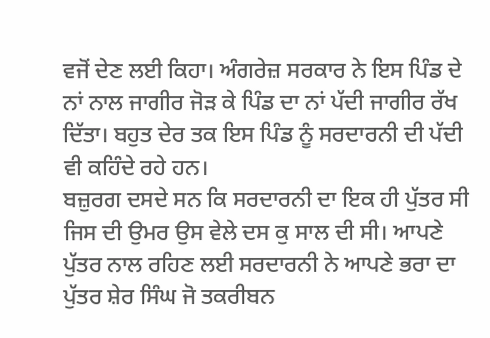ਵਜੋਂ ਦੇਣ ਲਈ ਕਿਹਾ। ਅੰਗਰੇਜ਼ ਸਰਕਾਰ ਨੇ ਇਸ ਪਿੰਡ ਦੇ ਨਾਂ ਨਾਲ ਜਾਗੀਰ ਜੋੜ ਕੇ ਪਿੰਡ ਦਾ ਨਾਂ ਪੱਦੀ ਜਾਗੀਰ ਰੱਖ ਦਿੱਤਾ। ਬਹੁਤ ਦੇਰ ਤਕ ਇਸ ਪਿੰਡ ਨੂੰ ਸਰਦਾਰਨੀ ਦੀ ਪੱਦੀ ਵੀ ਕਹਿੰਦੇ ਰਹੇ ਹਨ।
ਬਜ਼ੁਰਗ ਦਸਦੇ ਸਨ ਕਿ ਸਰਦਾਰਨੀ ਦਾ ਇਕ ਹੀ ਪੁੱਤਰ ਸੀ ਜਿਸ ਦੀ ਉਮਰ ਉਸ ਵੇਲੇ ਦਸ ਕੁ ਸਾਲ ਦੀ ਸੀ। ਆਪਣੇ ਪੁੱਤਰ ਨਾਲ ਰਹਿਣ ਲਈ ਸਰਦਾਰਨੀ ਨੇ ਆਪਣੇ ਭਰਾ ਦਾ ਪੁੱਤਰ ਸ਼ੇਰ ਸਿੰਘ ਜੋ ਤਕਰੀਬਨ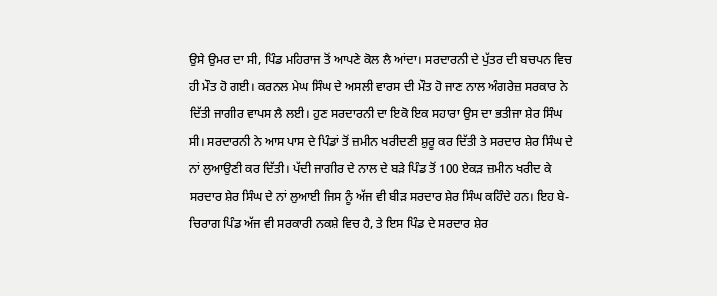ਉਸੇ ਉਮਰ ਦਾ ਸੀ, ਪਿੰਡ ਮਹਿਰਾਜ ਤੋਂ ਆਪਣੇ ਕੋਲ ਲੈ ਆਂਦਾ। ਸਰਦਾਰਨੀ ਦੇ ਪੁੱਤਰ ਦੀ ਬਚਪਨ ਵਿਚ ਹੀ ਮੌਤ ਹੋ ਗਈ। ਕਰਨਲ ਮੇਘ ਸਿੰਘ ਦੇ ਅਸਲੀ ਵਾਰਸ ਦੀ ਮੌਤ ਹੋ ਜਾਣ ਨਾਲ ਅੰਗਰੇਜ਼ ਸਰਕਾਰ ਨੇ ਦਿੱਤੀ ਜਾਗੀਰ ਵਾਪਸ ਲੈ ਲਈ। ਹੁਣ ਸਰਦਾਰਨੀ ਦਾ ਇਕੋ ਇਕ ਸਹਾਰਾ ਉਸ ਦਾ ਭਤੀਜਾ ਸ਼ੇਰ ਸਿੰਘ ਸੀ। ਸਰਦਾਰਨੀ ਨੇ ਆਸ ਪਾਸ ਦੇ ਪਿੰਡਾਂ ਤੋਂ ਜ਼ਮੀਨ ਖਰੀਦਣੀ ਸ਼ੁਰੂ ਕਰ ਦਿੱਤੀ ਤੇ ਸਰਦਾਰ ਸ਼ੇਰ ਸਿੰਘ ਦੇ ਨਾਂ ਲੁਆਉਣੀ ਕਰ ਦਿੱਤੀ। ਪੱਦੀ ਜਾਗੀਰ ਦੇ ਨਾਲ ਦੇ ਬੜੇ ਪਿੰਡ ਤੋਂ 100 ਏਕੜ ਜ਼ਮੀਨ ਖਰੀਦ ਕੇ ਸਰਦਾਰ ਸ਼ੇਰ ਸਿੰਘ ਦੇ ਨਾਂ ਲੁਆਈ ਜਿਸ ਨੂੰ ਅੱਜ ਵੀ ਬੀੜ ਸਰਦਾਰ ਸ਼ੇਰ ਸਿੰਘ ਕਹਿੰਦੇ ਹਨ। ਇਹ ਬੇ-ਚਿਰਾਗ ਪਿੰਡ ਅੱਜ ਵੀ ਸਰਕਾਰੀ ਨਕਸ਼ੇ ਵਿਚ ਹੈ, ਤੇ ਇਸ ਪਿੰਡ ਦੇ ਸਰਦਾਰ ਸ਼ੇਰ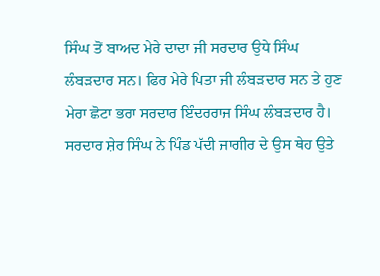ਸਿੰਘ ਤੋਂ ਬਾਅਦ ਮੇਰੇ ਦਾਦਾ ਜੀ ਸਰਦਾਰ ਉਧੇ ਸਿੰਘ ਲੰਬੜਦਾਰ ਸਨ। ਫਿਰ ਮੇਰੇ ਪਿਤਾ ਜੀ ਲੰਬੜਦਾਰ ਸਨ ਤੇ ਹੁਣ ਮੇਰਾ ਛੋਟਾ ਭਰਾ ਸਰਦਾਰ ਇੰਦਰਰਾਜ ਸਿੰਘ ਲੰਬੜਦਾਰ ਹੈ।
ਸਰਦਾਰ ਸ਼ੇਰ ਸਿੰਘ ਨੇ ਪਿੰਡ ਪੱਦੀ ਜਾਗੀਰ ਦੇ ਉਸ ਥੇਹ ਉਤੇ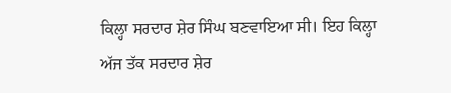ਕਿਲ੍ਹਾ ਸਰਦਾਰ ਸ਼ੇਰ ਸਿੰਘ ਬਣਵਾਇਆ ਸੀ। ਇਹ ਕਿਲ੍ਹਾ ਅੱਜ ਤੱਕ ਸਰਦਾਰ ਸ਼ੇਰ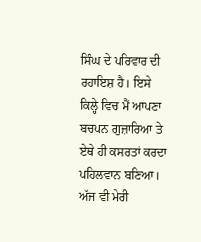ਸਿੰਘ ਦੇ ਪਰਿਵਾਰ ਦੀ ਰਹਾਇਸ਼ ਹੈ। ਇਸੇ ਕਿਲ੍ਹੇ ਵਿਚ ਮੈਂ ਆਪਣਾ ਬਚਪਨ ਗੁਜ਼ਾਰਿਆ ਤੇ ਏਥੇ ਹੀ ਕਸਰਤਾਂ ਕਰਦਾ ਪਹਿਲਵਾਨ ਬਣਿਆ। ਅੱਜ ਵੀ ਮੇਰੀ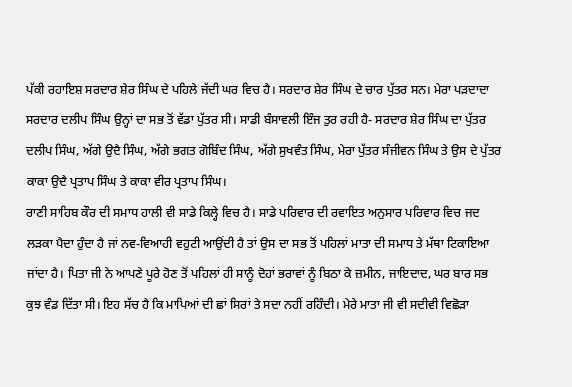ਪੱਕੀ ਰਹਾਇਸ਼ ਸਰਦਾਰ ਸ਼ੇਰ ਸਿੰਘ ਦੇ ਪਹਿਲੇ ਜੱਦੀ ਘਰ ਵਿਚ ਹੈ। ਸਰਦਾਰ ਸ਼ੇਰ ਸਿੰਘ ਦੇ ਚਾਰ ਪੁੱਤਰ ਸਨ। ਮੇਰਾ ਪੜਦਾਦਾ ਸਰਦਾਰ ਦਲੀਪ ਸਿੰਘ ਉਨ੍ਹਾਂ ਦਾ ਸਭ ਤੋਂ ਵੱਡਾ ਪੁੱਤਰ ਸੀ। ਸਾਡੀ ਬੰਸਾਵਲੀ ਇੰਜ ਤੁਰ ਰਹੀ ਹੈ- ਸਰਦਾਰ ਸ਼ੇਰ ਸਿੰਘ ਦਾ ਪੁੱਤਰ ਦਲੀਪ ਸਿੰਘ, ਅੱਗੇ ਉਦੈ ਸਿੰਘ, ਅੱਗੇ ਭਗਤ ਗੋਬਿੰਦ ਸਿੰਘ, ਅੱਗੇ ਸੁਖਵੰਤ ਸਿੰਘ, ਮੇਰਾ ਪੁੱਤਰ ਸੰਜੀਵਨ ਸਿੰਘ ਤੇ ਉਸ ਦੇ ਪੁੱਤਰ ਕਾਕਾ ਉਦੈ ਪ੍ਰਤਾਪ ਸਿੰਘ ਤੇ ਕਾਕਾ ਵੀਰ ਪ੍ਰਤਾਪ ਸਿੰਘ।
ਰਾਣੀ ਸਾਹਿਬ ਕੌਰ ਦੀ ਸਮਾਧ ਹਾਲੀ ਵੀ ਸਾਡੇ ਕਿਲ੍ਹੇ ਵਿਚ ਹੈ। ਸਾਡੇ ਪਰਿਵਾਰ ਦੀ ਰਵਾਇਤ ਅਨੁਸਾਰ ਪਰਿਵਾਰ ਵਿਚ ਜਦ ਲੜਕਾ ਪੈਦਾ ਹੁੰਦਾ ਹੈ ਜਾਂ ਨਵ-ਵਿਆਹੀ ਵਹੁਟੀ ਆਉਂਦੀ ਹੈ ਤਾਂ ਉਸ ਦਾ ਸਭ ਤੋਂ ਪਹਿਲਾਂ ਮਾਤਾ ਦੀ ਸਮਾਧ ਤੇ ਮੱਥਾ ਟਿਕਾਇਆ ਜਾਂਦਾ ਹੈ। ਪਿਤਾ ਜੀ ਨੇ ਆਪਣੇ ਪੂਰੇ ਹੋਣ ਤੋਂ ਪਹਿਲਾਂ ਹੀ ਸਾਨੂੰ ਦੋਹਾਂ ਭਰਾਵਾਂ ਨੂੰ ਬਿਠਾ ਕੇ ਜ਼ਮੀਨ, ਜਾਇਦਾਦ, ਘਰ ਬਾਰ ਸਭ ਕੁਝ ਵੰਡ ਦਿੱਤਾ ਸੀ। ਇਹ ਸੱਚ ਹੈ ਕਿ ਮਾਪਿਆਂ ਦੀ ਛਾਂ ਸਿਰਾਂ ਤੇ ਸਦਾ ਨਹੀਂ ਰਹਿੰਦੀ। ਮੇਰੇ ਮਾਤਾ ਜੀ ਵੀ ਸਦੀਵੀ ਵਿਛੋੜਾ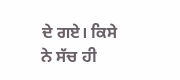ਦੇ ਗਏ। ਕਿਸੇ ਨੇ ਸੱਚ ਹੀ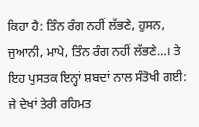ਕਿਹਾ ਹੈ: ਤਿੰਨ ਰੰਗ ਨਹੀਂ ਲੱਭਣੇ, ਹੁਸਨ, ਜੁਆਨੀ, ਮਾਪੇ, ਤਿੰਨ ਰੰਗ ਨਹੀਂ ਲੱਭਣੇ…। ਤੇ ਇਹ ਪੁਸਤਕ ਇਨ੍ਹਾਂ ਸ਼ਬਦਾਂ ਨਾਲ ਸੰਤੋਖੀ ਗਈ: ਜੇ ਦੇਖਾਂ ਤੇਰੀ ਰਹਿਮਤ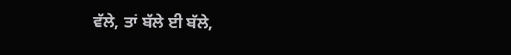ਵੱਲੇ, ਤਾਂ ਬੱਲੇ ਈ ਬੱਲੇ,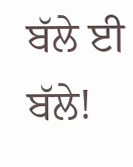ਬੱਲੇ ਈ ਬੱਲੇ!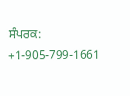ਸੰਪਰਕ: +1-905-799-1661